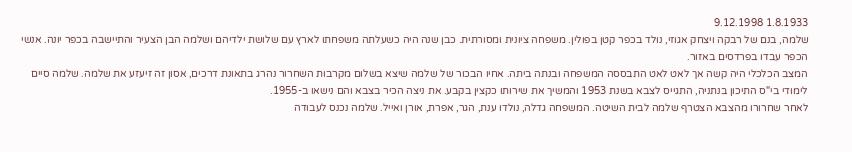1.8.1933 9.12.1998
שלמה, בנם של רבקה ויצחק אגוזי, נולד בכפר קטן בפולין. משפחה ציונית ומסורתית. כבן שנה היה כשעלתה משפחתו לארץ עם שלושת ילדיהם ושלמה הבן הצעיר והתיישבה בכפר יונה. אנשי הכפר עבדו בפרדסים באזור.
המצב הכלכלי היה קשה אך לאט לאט התבססה המשפחה ובנתה ביתה. אחיו הבכור של שלמה שיצא בשלום מקרבות השחרור נהרג בתאונת דרכים, אסון זה זיעזע את שלמה. שלמה סיים לימודי בי"ס התיכון בנתניה, התגייס לצבא בשנת 1953 והמשיך את שירותו כקצין בקבע. את ניצה הכיר בצבא והם נישאו ב-1955.
לאחר שחרורו מהצבא הצטרף שלמה לבית השיטה. המשפחה גדלה, נולדו ענת, הגר, אפרת, אורן ואייל. שלמה נכנס לעבודה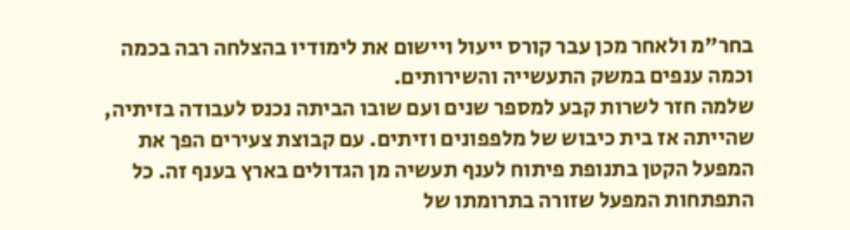בחר"מ ולאחר מכן עבר קורס ייעול ויישום את לימודיו בהצלחה רבה בכמה וכמה ענפים במשק התעשייה והשירותים.
שלמה חזר לשרות קבע למספר שנים ועם שובו הביתה נכנס לעבודה בזיתיה, שהייתה אז בית כיבוש של מלפפונים וזיתים. עם קבוצת צעירים הפך את המפעל הקטן בתנופת פיתוח לענף תעשיה מן הגדולים בארץ בענף זה. כל התפתחות המפעל שזורה בתרומתו של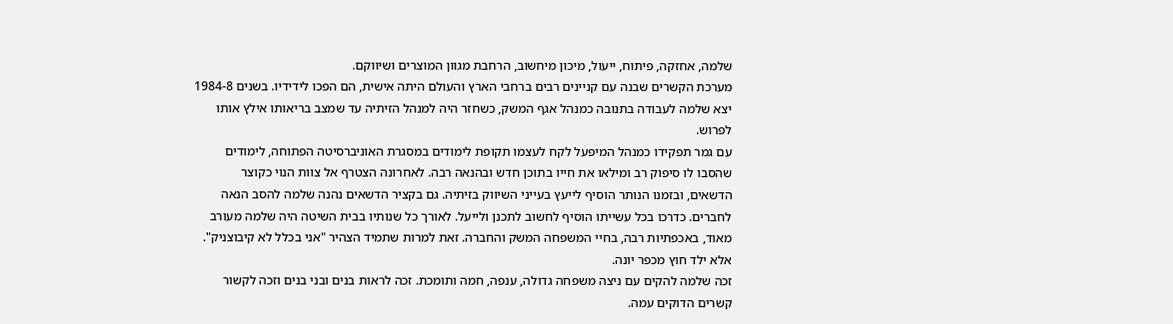שלמה, אחזקה, פיתוח, ייעול, מיכון מיחשוב, הרחבת מגוון המוצרים ושיווקם.
מערכת הקשרים שבנה עם קניינים רבים ברחבי הארץ והעולם היתה אישית, הם הפכו לידידיו. בשנים 1984-8 יצא שלמה לעבודה בתנובה כמנהל אגף המשק, כשחזר היה למנהל הזיתיה עד שמצב בריאותו אילץ אותו לפרוש.
עם גמר תפקידו כמנהל המיפעל לקח לעצמו תקופת לימודים במסגרת האוניברסיטה הפתוחה, לימודים שהסבו לו סיפוק רב ומילאו את חייו בתוכן חדש ובהנאה רבה. לאחרונה הצטרף אל צוות הנוי כקוצר הדשאים, ובזמנו הנותר הוסיף לייעץ בעייני השיווק בזיתיה. גם בקציר הדשאים נהנה שלמה להסב הנאה לחברים. כדרכו בכל עשייתו הוסיף לחשוב לתכנן ולייעל. לאורך כל שנותיו בבית השיטה היה שלמה מעורב מאוד, באכפתיות רבה, בחיי המשפחה המשק והחברה. זאת למרות שתמיד הצהיר "אני בכלל לא קיבוצניק". אלא ילד חוץ מכפר יונה.
זכה שלמה להקים עם ניצה משפחה גדולה, ענפה, חמה ותומכת. זכה לראות בנים ובני בנים וזכה לקשור קשרים הדוקים עמה.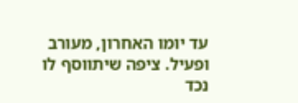עד יומו האחרון, מעורב ופעיל. ציפה שיתווסף לו נכד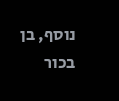נוסף, בן בכור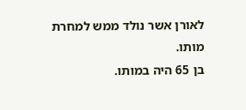לאורן אשר נולד ממש למחרת מותו.
בן 65 היה במותו.